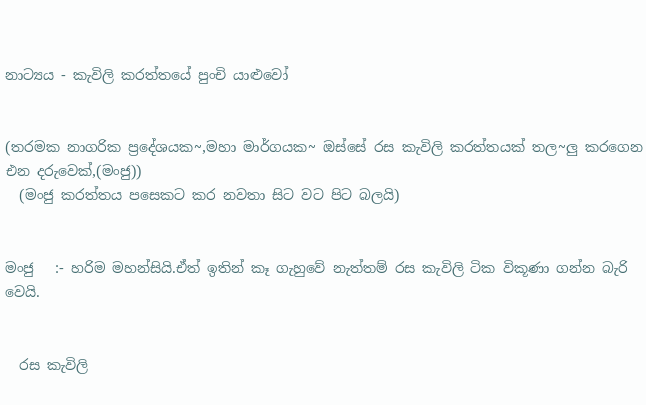නාට්‍යය - කැවිලි කරත්තයේ පුංචි යාළුවෝ


(තරමක නාගරික ප්‍රදේශයක~,මහා මාර්ගයක~ ඔස්‌සේ රස කැවිලි කරත්තයක්‌ තල~ලු කරගෙන එන දරුවෙක්‌,(මංජු))
  (මංජු කරත්තය පසෙකට කර නවතා සිට වට පිට බලයි)


මංජු   :- හරිම මහන්සියි.ඒත් ඉතින් කෑ ගැහුවේ නැත්තම් රස කැවිලි ටික විකූණා ගන්න බැරි වෙයි.


  රස කැවිලි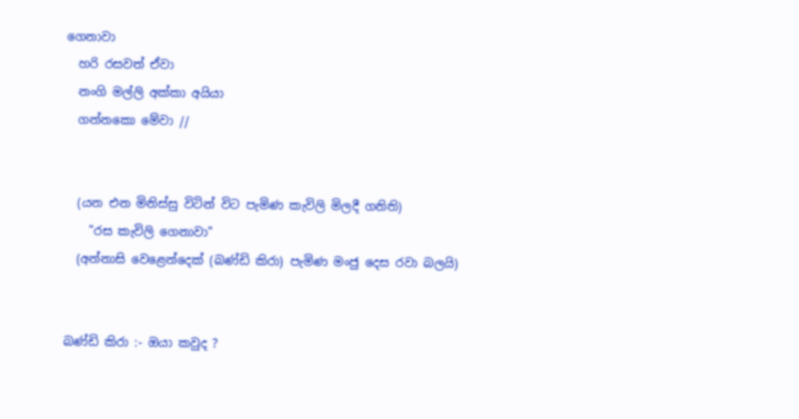ගෙනාවා
  හරි රසවත් ඒවා
  නංගි මල්ලි අක්‌කා අයියා
  ගන්නකො මේවා //


  (යන එන මිනිස්‌සු විටින් විට පැමිණ කැවිලි මිලදී ගනිති)
    "රස කැවිලි ගෙනාවා"
  (අන්නාසි වෙළෙන්දෙක්‌ (බණ්‌ඩි කිරා) පැමිණ මංජු දෙස රවා බලයි)


බණ්‌ඩි කිරා :- ඔයා කවුද ?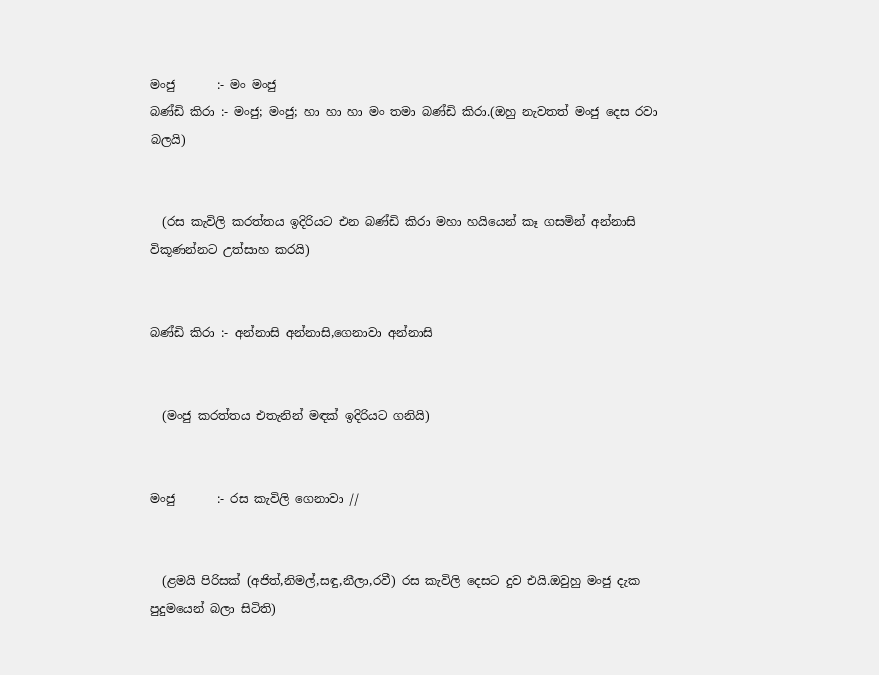මංජු       :- මං මංජු
බණ්‌ඩි කිරා :- මංජු; මංජු; හා හා හා මං තමා බණ්‌ඩි කිරා.(ඔහු නැවතත් මංජු දෙස රවා බලයි)


  (රස කැවිලි කරත්තය ඉදිරියට එන බණ්‌ඩි කිරා මහා හයියෙන් කෑ ගසමින් අන්නාසි විකූණන්නට උත්සාහ කරයි)


බණ්‌ඩි කිරා :- අන්නාසි අන්නාසි,ගෙනාවා අන්නාසි


  (මංජු කරත්තය එතැනින් මඳක්‌ ඉදිරියට ගනියි)


මංජු       :- රස කැවිලි ගෙනාවා //


  (ළමයි පිරිසක්‌ (අජිත්,නිමල්,සඳු,නීලා,රවී) රස කැවිලි දෙසට දුව එයි.ඔවුහු මංජු දැක පුදුමයෙන් බලා සිටිති)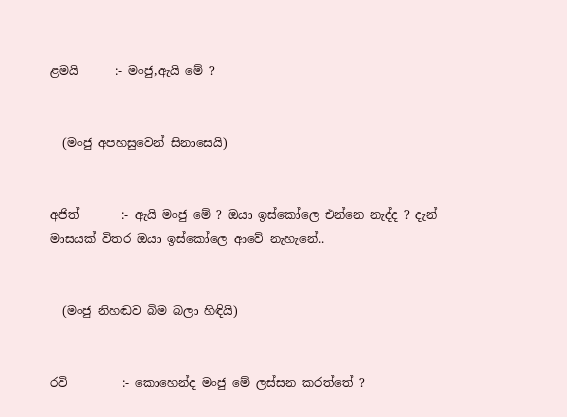ළමයි      :- මංජු,ඇයි මේ ?


  (මංජු අපහසුවෙන් සිනාසෙයි)


අජිත්       :- ඇයි මංජු මේ ? ඔයා ඉස්‌කෝලෙ එන්නෙ නැද්ද ? දැන් මාසයක්‌ විතර ඔයා ඉස්‌කෝලෙ ආවේ නැහැනේ..


  (මංජු නිහඬව බිම බලා හිඳියි)


රවි         :- කොහෙන්ද මංජු මේ ලස්‌සන කරත්තේ ?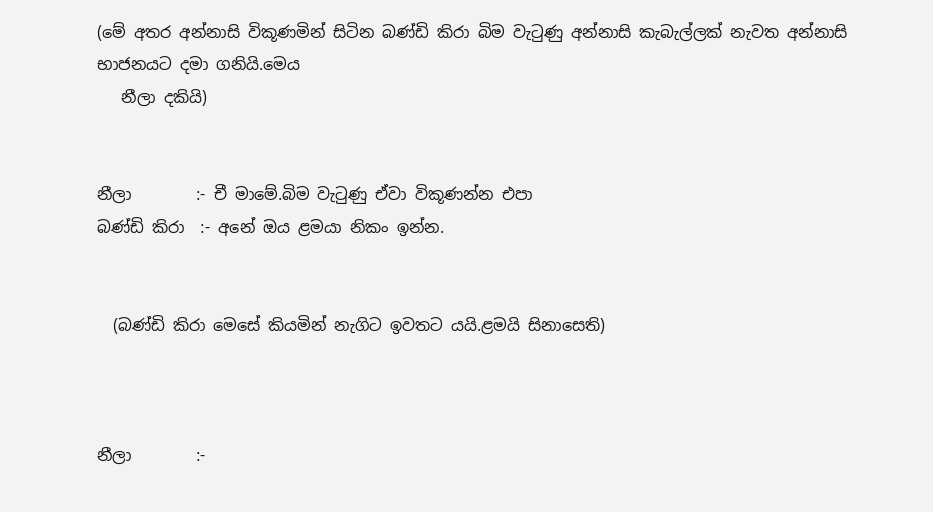(මේ අතර අන්නාසි විකූණමින් සිටින බණ්‌ඩි කිරා බිම වැටුණු අන්නාසි කැබැල්ලක්‌ නැවත අන්නාසි භාජනයට දමා ගනියි.මෙය
   නීලා දකියි)


නීලා        :- චී මාමේ.බිම වැටුණු ඒවා විකූණන්න එපා
බණ්‌ඩි කිරා  :- අනේ ඔය ළමයා නිකං ඉන්න.


  (බණ්‌ඩි කිරා මෙසේ කියමින් නැගිට ඉවතට යයි.ළමයි සිනාසෙති)



නීලා        :-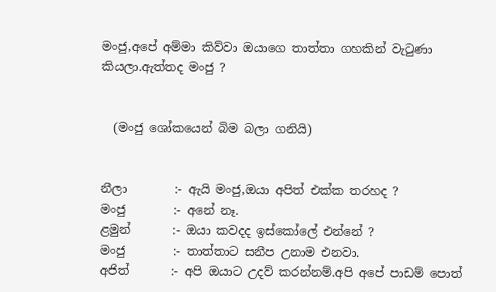මංජු,අපේ අම්මා කිව්වා ඔයාගෙ තාත්තා ගහකින් වැටුණා කියලා.ඇත්තද මංජු ?


  (මංජු ශෝකයෙන් බිම බලා ගනියි)


නීලා        :- ඇයි මංජු,ඔයා අපිත් එක්‌ක තරහද ?
මංජු        :- අනේ නෑ.
ළමුන්       :- ඔයා කවදද ඉස්‌කෝලේ එන්නේ ?
මංජු        :- තාත්තාට සනීප උනාම එනවා.
අජිත්       :- අපි ඔයාට උදව් කරන්නම්.අපි අපේ පාඩම් පොත්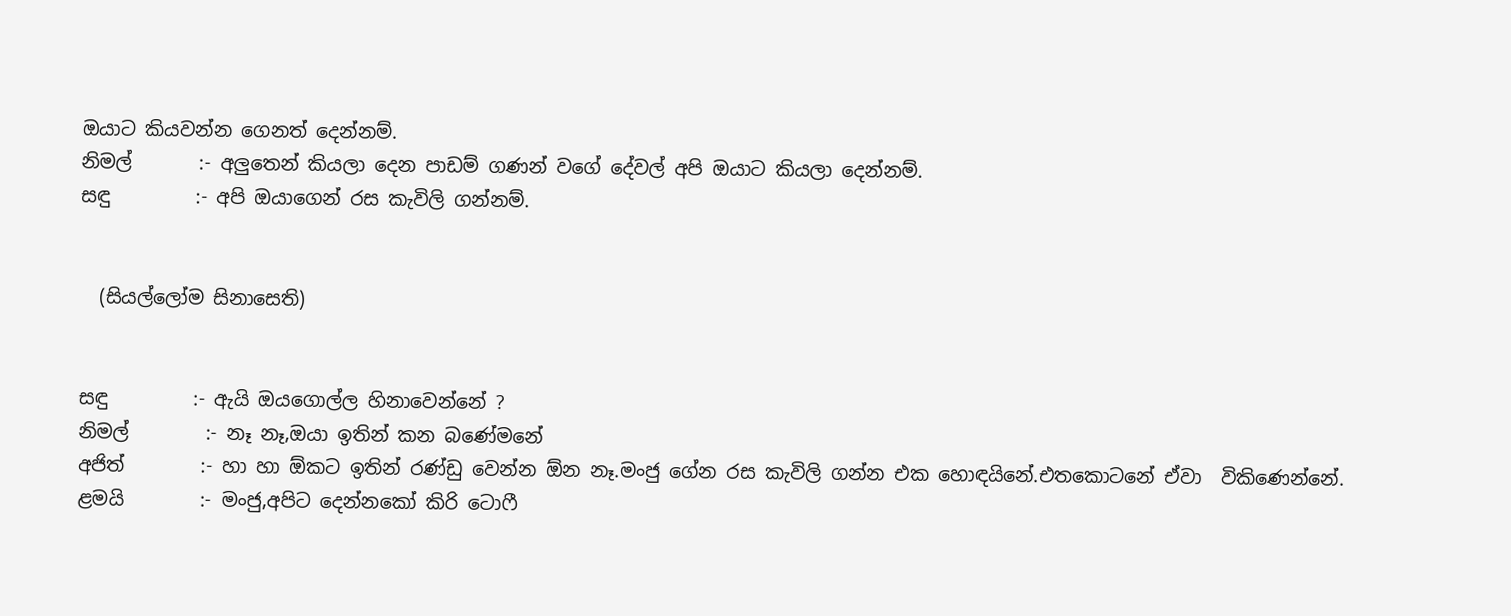ඔයාට කියවන්න ගෙනත් දෙන්නම්.
නිමල්       :- අලුතෙන් කියලා දෙන පාඩම් ගණන් වගේ දේවල් අපි ඔයාට කියලා දෙන්නම්.
සඳු         :- අපි ඔයාගෙන් රස කැවිලි ගන්නම්.


  (සියල්ලෝම සිනාසෙති)


සඳු         :- ඇයි ඔයගොල්ල හිනාවෙන්නේ ?
නිමල්        :- නෑ නෑ,ඔයා ඉතින් කන බණේමනේ
අජිත්        :- හා හා ඕකට ඉතින් රණ්‌ඩු වෙන්න ඕන නෑ.මංජු ගේන රස කැවිලි ගන්න එක හොඳයිනේ.එතකොටනේ ඒවා  විකිණෙන්නේ.
ළමයි        :- මංජු,අපිට දෙන්නකෝ කිරි ටොෆී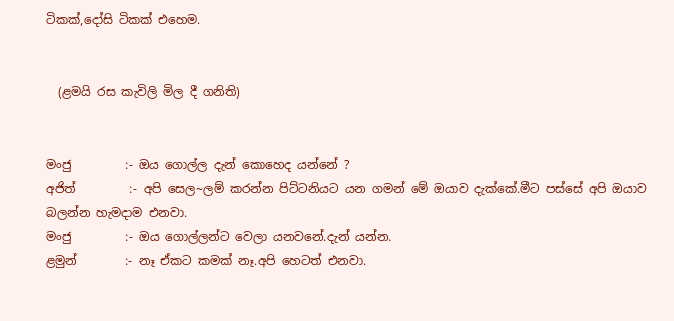ටිකක්‌,දෝසි ටිකක්‌ එහෙම.


  (ළමයි රස කැවිලි මිල දී ගනිති)


මංජු         :- ඔය ගොල්ල දැන් කොහෙද යන්නේ ?
අජිත්         :- අපි සෙල~ලම් කරන්න පිට්‌ටනියට යන ගමන් මේ ඔයාව දැක්‌කේ.මීට පස්‌සේ අපි ඔයාව බලන්න හැමදාම එනවා.
මංජු         :- ඔය ගොල්ලන්ට වෙලා යනවනේ.දැන් යන්න.
ළමුන්        :- නෑ ඒකට කමක්‌ නෑ.අපි හෙටත් එනවා.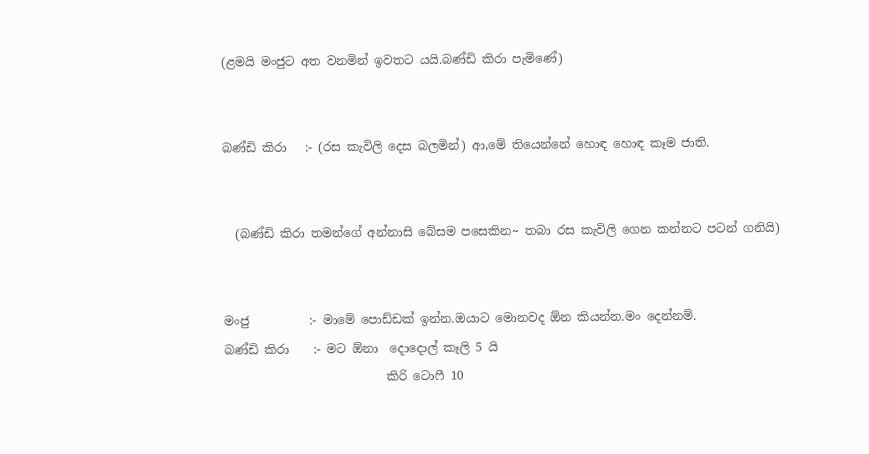(ළමයි මංජුට අත වනමින් ඉවතට යයි.බණ්‌ඩි කිරා පැමිණේ)


බණ්‌ඩි කිරා   :- (රස කැවිලි දෙස බලමින්) ආ,මේ තියෙන්නේ හොඳ හොඳ කෑම ජාති.


  (බණ්‌ඩි කිරා තමන්ගේ අන්නාසි බේසම පසෙකින~ තබා රස කැවිලි ගෙන කන්නට පටන් ගනියි)


මංජු          :- මාමේ පොඩ්ඩක්‌ ඉන්න.ඔයාට මොනවද ඕන කියන්න.මං දෙන්නම්.
බණ්‌ඩි කිරා    :- මට ඕනා  දොදොල් කෑලි 5 යි
                           කිරි ටොෆී 10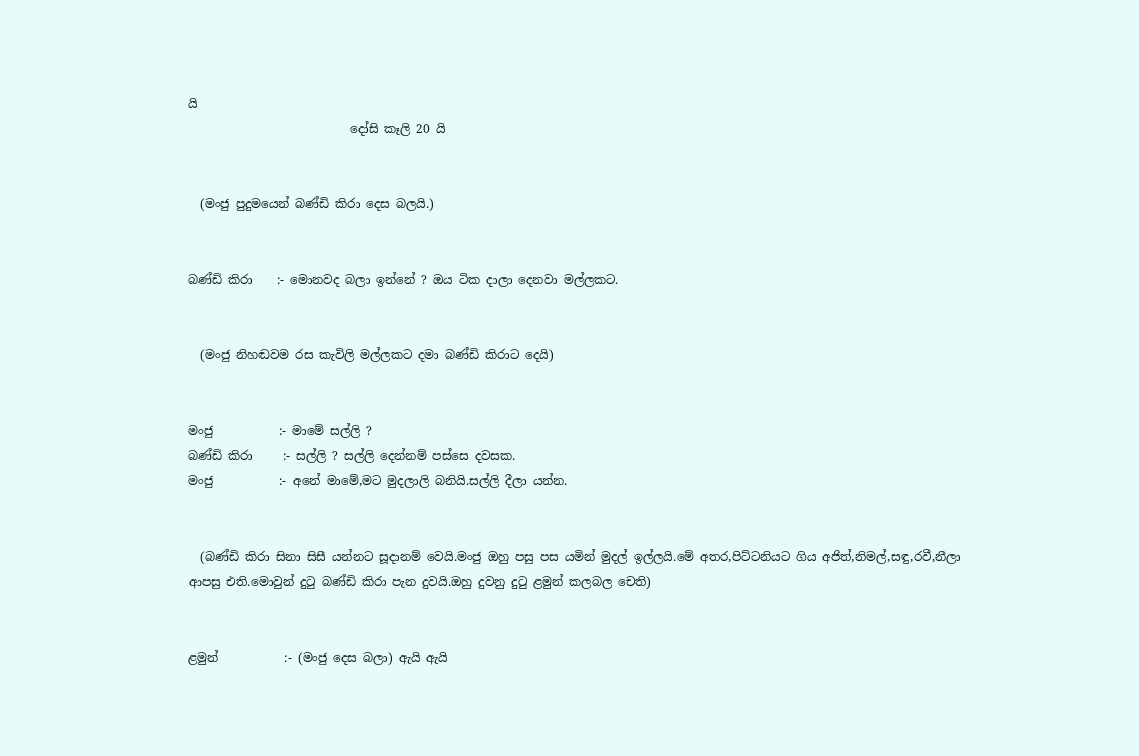යි
                           දෝසි කෑලි 20 යි


  (මංජු පුදුමයෙන් බණ්‌ඩි කිරා දෙස බලයි.)


බණ්‌ඩි කිරා    :- මොනවද බලා ඉන්නේ ? ඔය ටික දාලා දෙනවා මල්ලකට.


  (මංජු නිහඬවම රස කැවිලි මල්ලකට දමා බණ්‌ඩි කිරාට දෙයි)


මංජු           :- මාමේ සල්ලි ?
බණ්‌ඩි කිරා     :- සල්ලි ? සල්ලි දෙන්නම් පස්‌සෙ දවසක.
මංජු           :- අනේ මාමේ,මට මුදලාලි බනියි.සල්ලි දීලා යන්න.


  (බණ්‌ඩි කිරා සිනා සිසී යන්නට සූදානම් වෙයි.මංජු ඔහු පසු පස යමින් මුදල් ඉල්ලයි.මේ අතර,පිට්‌ටනියට ගිය අජිත්,නිමල්,සඳු,රවී,නීලා ආපසු එති.මොවුන් දුටු බණ්‌ඩි කිරා පැන දුවයි.ඔහු දුවනු දුටු ළමුන් කලබල චෙති)


ළමුන්           :- (මංජු දෙස බලා) ඇයි ඇයි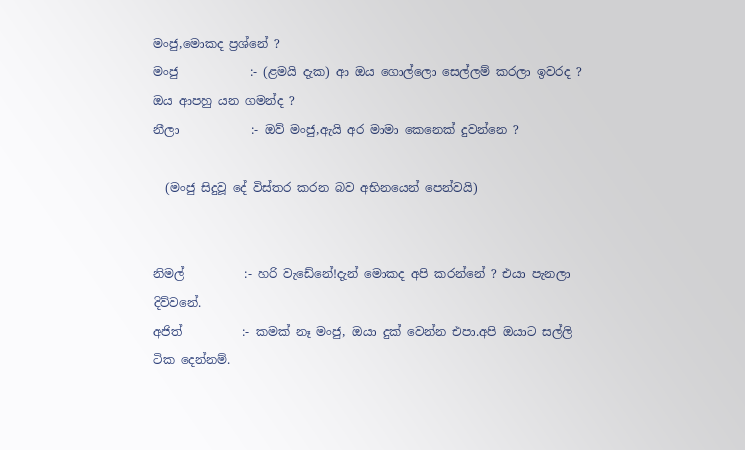මංජු,මොකද ප්‍රශ්නේ ?
මංජු            :- (ළමයි දැක) ආ ඔය ගොල්ලො සෙල්ලම් කරලා ඉවරද ? ඔය ආපහු යන ගමන්ද ?
නීලා            :- ඔව් මංජු,ඇයි අර මාමා කෙනෙක්‌ දුවන්නෙ ?

  (මංජු සිදුවූ දේ විස්‌තර කරන බව අභිනයෙන් පෙන්වයි)


නිමල්          :- හරි වැඩේනේ!දැන් මොකද අපි කරන්නේ ? එයා පැනලා දිව්වනේ.
අජිත්          :- කමක්‌ නෑ මංජු, ඔයා දුක්‌ වෙන්න එපා.අපි ඔයාට සල්ලි ටික දෙන්නම්.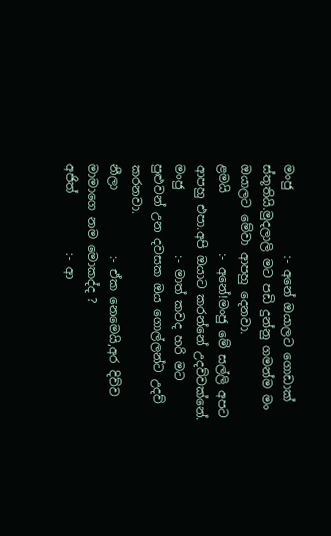මංජු           :- අනේ ඔයාලට ගොඩාක්‌ ස්‌තූතියි.මුදලාලි මට පඩි දුන්නු ගමන්ම මං ඔයාලට මේවා ආපහු දෙනවා.
ළමයි          :- අනේ!මංජු මේ සල්ලි අපට ආපහු එපා.අපි ඔයාට කරන්නේ උදව්වක්‌නේ.
මංජු           :- මාත් කවද හරි මට පුළුවන් උන දවසක ඔය ගොල්ලන්ට උදව් කරනවා.
නීලා           :- ඒක නෙමෙයි,අර දිව්ව මාමාගෙ නම මොකද්ද ?
අජිත්          :- ආ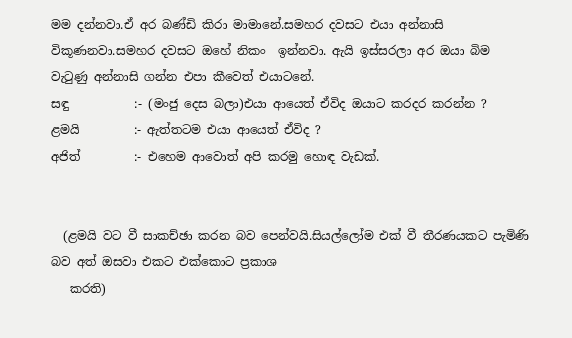මම දන්නවා.ඒ අර බණ්‌ඩි කිරා මාමානේ.සමහර දවසට එයා අන්නාසි විකූණනවා.සමහර දවසට ඔහේ නිකං  ඉන්නවා. ඇයි ඉස්‌සරලා අර ඔයා බිම වැටුණු අන්නාසි ගන්න එපා කීවෙත් එයාටනේ.
සඳු           :- (මංජු දෙස බලා)එයා ආයෙත් ඒවිද ඔයාට කරදර කරන්න ?
ළමයි         :- ඇත්තටම එයා ආයෙත් ඒවිද ?
අජිත්         :- එහෙම ආවොත් අපි කරමු හොඳ වැඩක්‌.


  (ළමයි වට වී සාකච්ඡා කරන බව පෙන්වයි.සියල්ලෝම එක්‌ වී තීරණයකට පැමිණි බව අත් ඔසවා එකට එක්‌කොට ප්‍රකාශ
   කරති)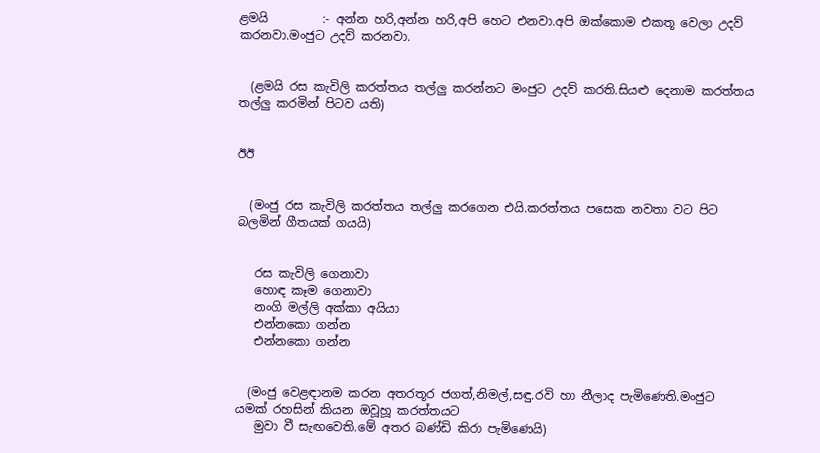ළමයි         :- අන්න හරි,අන්න හරි,අපි හෙට එනවා.අපි ඔක්‌කොම එකතූ වෙලා උදව් කරනවා.මංජුට උදව් කරනවා.


  (ළමයි රස කැවිලි කරත්තය තල්ලු කරන්නට මංජුට උදව් කරති.සියළු දෙනාම කරත්තය තල්ලු කරමින් පිටව යති)


ඊඊ


  (මංජු රස කැවිලි කරත්තය තල්ලු කරගෙන එයි.කරත්තය පසෙක නවතා වට පිට බලමින් ගීතයක්‌ ගයයි)


   රස කැවිලි ගෙනාවා
   හොඳ කෑම ගෙනාවා
   නංගි මල්ලි අක්‌කා අයියා
   එන්නකො ගන්න
   එන්නකො ගන්න


  (මංජු වෙළඳානම කරන අතරතූර ජගත්,නිමල්,සඳු.රවි හා නීලාද පැමිණෙති.මංජුට යමක්‌ රහසින් කියන ඔවූහූ කරත්තයට
   මුවා වී සැඟවෙති.මේ අතර බණ්‌ඩි කිරා පැමිණෙයි)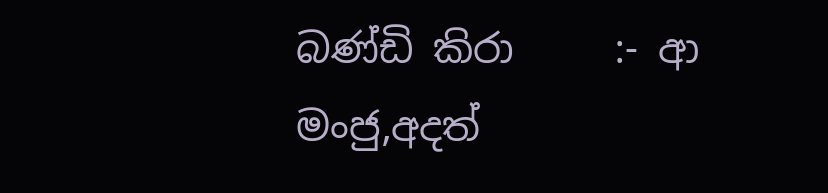බණ්‌ඩි කිරා     :- ආ මංජු,අදත්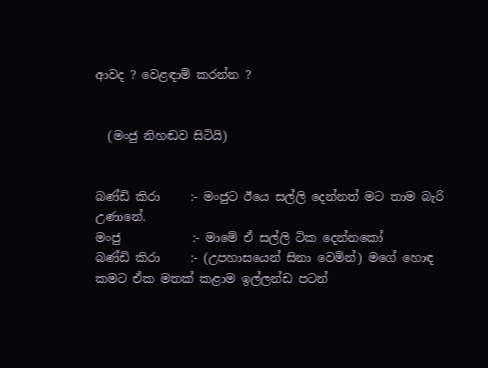ආවද ? වෙළඳාම් කරන්න ?


  (මංජු නිහඬව සිටියි)


බණ්‌ඩි කිරා     :- මංජුට ඊයෙ සල්ලි දෙන්නත් මට තාම බැරි උණානේ.
මංජු            :- මාමේ ඒ සල්ලි ටික දෙන්නකෝ
බණ්‌ඩි කිරා     :- (උපහාසයෙන් සිනා වෙමින්) මගේ හොඳ කමට ඒක මතක්‌ කළාම ඉල්ලන්ඩ පටන්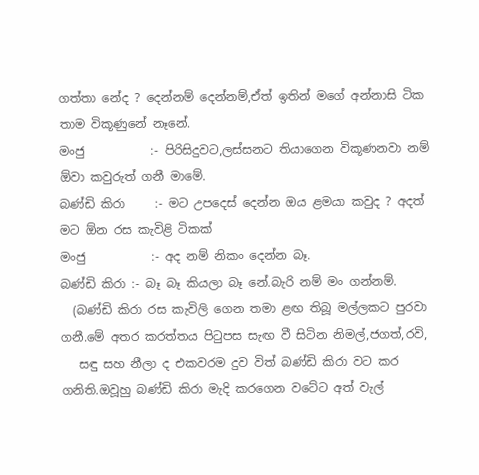ගත්තා නේද ? දෙන්නම් දෙන්නම්,ඒත් ඉතින් මගේ අන්නාසි ටික තාම විකූණුනේ නෑනේ.
මංජු           :- පිරිසිදුවට,ලස්‌සනට තියාගෙන විකූණනවා නම් ඕවා කවුරුත් ගනී මාමේ.
බණ්‌ඩි කිරා     :- මට උපදෙස්‌ දෙන්න ඔය ළමයා කවුද ? අදත් මට ඕන රස කැවිළි ටිකක්‌
මංජු           :- අද නම් නිකං දෙන්න බෑ.
බණ්‌ඩි කිරා :- බෑ බෑ කියලා බෑ නේ.බැරි නම් මං ගන්නම්.
  (බණ්‌ඩි කිරා රස කැවිලි ගෙන තමා ළඟ තිබූ මල්ලකට පුරවා ගනී.මේ අතර කරත්තය පිටුපස සැඟ වී සිටින නිමල්,ජගත්,රවි,
   සඳු සහ නීලා ද එකවරම දුව විත් බණ්‌ඩි කිරා වට කර ගනිති.ඔවූහු බණ්‌ඩි කිරා මැදි කරගෙන වටේට අත් වැල්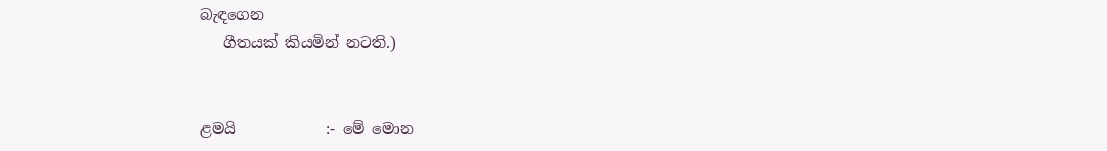බැඳගෙන
   ගීතයක්‌ කියමින් නටති.)


ළමයි            :- මේ මොන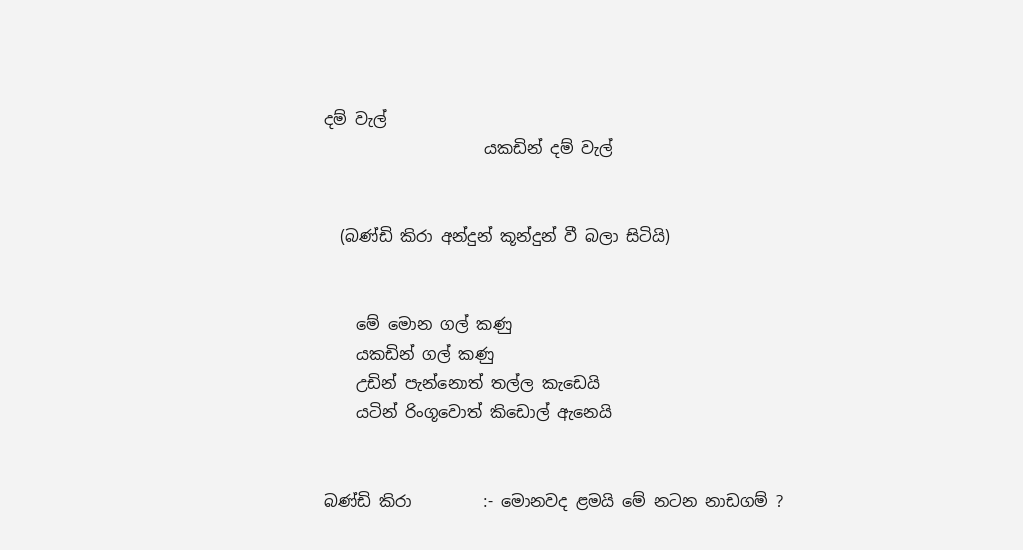දම් වැල්
                    යකඩින් දම් වැල්


  (බණ්‌ඩි කිරා අන්දුන් කූන්දුන් වී බලා සිටියි)


    මේ මොන ගල් කණු
    යකඩින් ගල් කණු
    උඩින් පැන්නොත් තල්ල කැඩෙයි
    යටින් රිංගූවොත් කිඩොල් ඇනෙයි


බණ්‌ඩි කිරා         :- මොනවද ළමයි මේ නටන නාඩගම් ?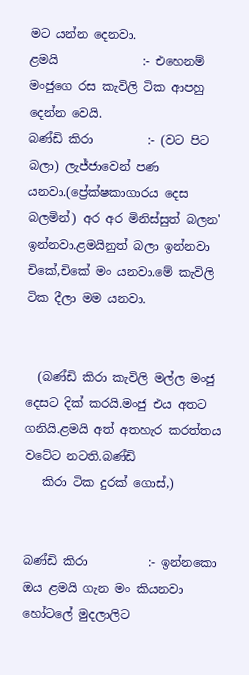මට යන්න දෙනවා.
ළමයි              :- එහෙනම් මංජුගෙ රස කැවිලි ටික ආපහු දෙන්න වෙයි.
බණ්‌ඩි කිරා         :- (වට පිට බලා) ලැජ්ජාවෙන් පණ යනවා.(ප්‍රේක්‌ෂකාගාරය දෙස බලමින්) අර අර මිනිස්‌සුත් බලන' ඉන්නවා.ළමයිනුත් බලා ඉන්නවා චිකේ,චිකේ මං යනවා.මේ කැවිලි ටික දීලා මම යනවා.


  (බණ්‌ඩි කිරා කැවිලි මල්ල මංජු දෙසට දික්‌ කරයි.මංජු එය අතට ගනියි.ළමයි අත් අතහැර කරත්තය වටේට නටති.බණ්‌ඩි
   කිරා ටික දුරක්‌ ගොස්‌,)


බණ්‌ඩි කිරා          :- ඉන්නකො ඔය ළමයි ගැන මං කියනවා හෝටලේ මුදලාලිට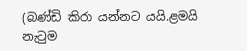(බණ්‌ඩි කිරා යන්නට යයි.ළමයි නැටුම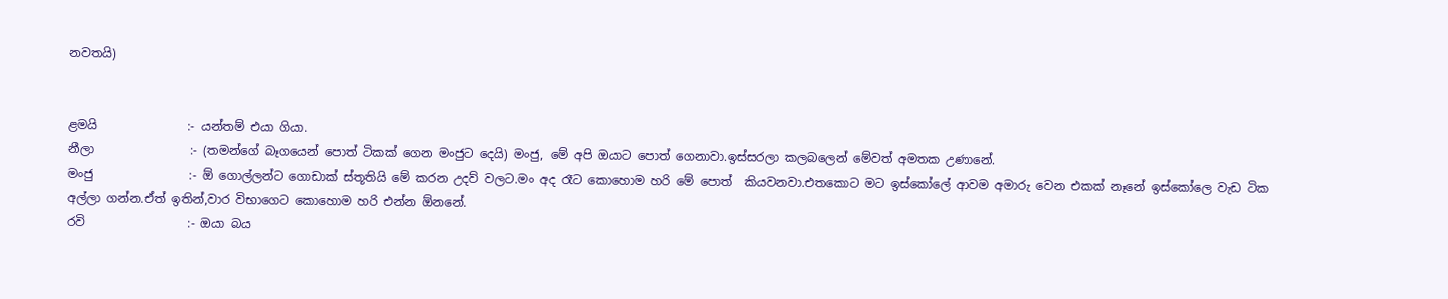නවතයි)


ළමයි               :- යන්තම් එයා ගියා.
නීලා                :- (තමන්ගේ බෑගයෙන් පොත් ටිකක්‌ ගෙන මංජුට දෙයි) මංජු, මේ අපි ඔයාට පොත් ගෙනාවා.ඉස්‌සරලා කලබලෙන් මේවත් අමතක උණානේ.
මංජු                :- ඕ ගොල්ලන්ට ගොඩාක්‌ ස්‌තූතියි මේ කරන උදව් වලට.මං අද රෑට කොහොම හරි මේ පොත්  කියවනවා.එතකොට මට ඉස්‌කෝලේ ආවම අමාරු වෙන එකක්‌ නෑනේ ඉස්‌කෝලෙ වැඩ ටික අල්ලා ගන්න.ඒත් ඉතින්,වාර විභාගෙට කොහොම හරි එන්න ඕනනේ.
රවි                 :- ඔයා බය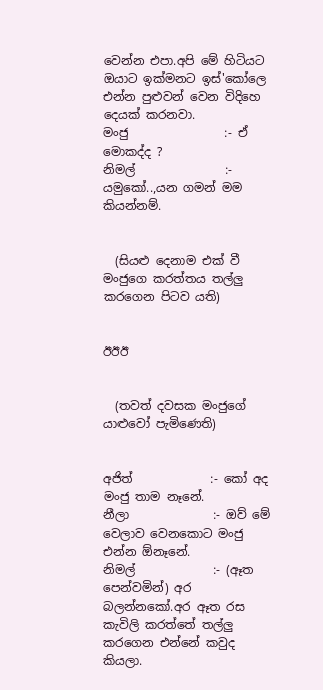වෙන්න එපා.අපි මේ හිටියට ඔයාට ඉක්‌මනට ඉස්‌'කෝලෙ එන්න පුළුවන් වෙන විදිහෙ දෙයක්‌ කරනවා.
මංජු                :- ඒ මොකද්ද ?
නිමල්               :- යමුකෝ..,යන ගමන් මම කියන්නම්.


  (සියළු දෙනාම එක්‌ වී මංජුගෙ කරත්තය තල්ලු කරගෙන පිටව යති)


ඊඊඊ


  (තවත් දවසක මංජුගේ යාළුවෝ පැමිණෙති)


අජිත්             :- කෝ අද මංජු තාම නෑනේ.
නීලා              :- ඔව් මේ වෙලාව වෙනකොට මංජු එන්න ඕනෑනේ.
නිමල්             :- (ඈත පෙන්වමින්) අර බලන්නකෝ.අර ඈත රස කැවිලි කරත්තේ තල්ලු කරගෙන එන්නේ කවුද කියලා.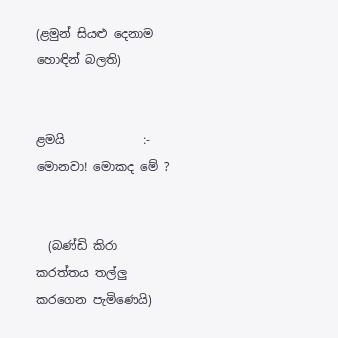(ළමුන් සියළු දෙනාම හොඳින් බලති)


ළමයි             :- මොනවා! මොකද මේ ?


  (බණ්‌ඩි කිරා කරත්තය තල්ලු කරගෙන පැමිණෙයි)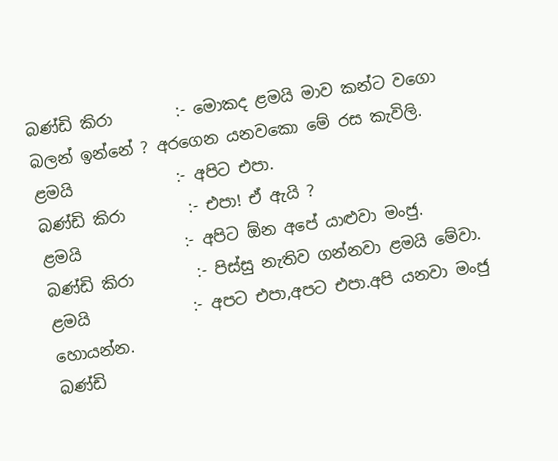බණ්‌ඩි කිරා        :- මොකද ළමයි මාව කන්ට වගො බලන් ඉන්නේ ? අරගෙන යනවකො මේ රස කැවිලි.
ළමයි             :- අපිට එපා.
බණ්‌ඩි කිරා        :- එපා! ඒ ඇයි ?
ළමයි             :- අපිට ඕන අපේ යාළුවා මංජු.
බණ්‌ඩි කිරා        :- පිස්‌සු නැතිව ගන්නවා ළමයි මේවා.
ළමයි             :- අපට එපා,අපට එපා.අපි යනවා මංජු හොයන්න.
බණ්‌ඩි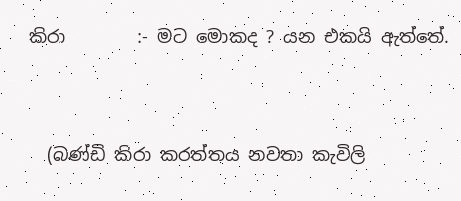කිරා        :- මට මොකද ? යන එකයි ඇත්තේ.


  (බණ්‌ඩි කිරා කරත්තය නවතා කැවිලි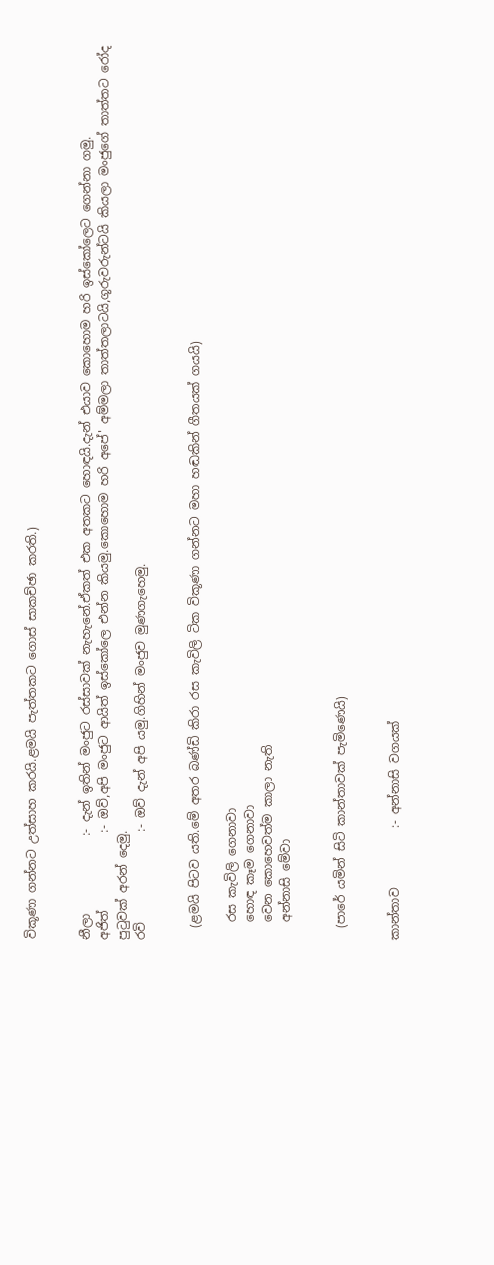විකූණා ගන්නට උත්සාහ කරයි.ළමයි පැත්තකට ගොස්‌ සාකච්ඡා කරති.)


නීලා             :- දැන් ඉතින් මංජුට රස්‌සාවක්‌ නැහැනේ.ඒකත් එක අතකට හොඳයි.දැන් එයාව කොහොම හරි ඉස්‌කෝලෙට ගෙන්නා ගමු.
අජිත්             :- ඔව්,අපි මංජුට ආයිත් ඉස්‌කෝලෙ එන්න කියමු.කොහොම හරි අපේ' අම්මලා තාත්තලාටයි,ගූරුවරුන්ටයි කියලා මංජුගේ තාත්තට රෝද පුටුවක්‌ අරන් දෙමු.
රවි               :- ඔව් දැන් අපි යමු.ගිහින් මංජුව මුණගැහෙමු.


  (ළමයි පිටව යති.මේ අතර බණ්‌ඩි කිරා රස කැවිලි ටික විකූණා ගන්නට මහා හඬකින් ගීතයක්‌ ගයයි)

   රස කැවිලි ගෙනාවා
   හොඳ කෑම ගෙනාවා
   වෙන කොහෙවත්ම කාලා නැති
   අන්නාසි මේවා


  (පාරේ යමින් සිටි කාන්තාවක්‌ පැමිණෙයි)


කාන්තාව          :- අන්නාසි වගයක්‌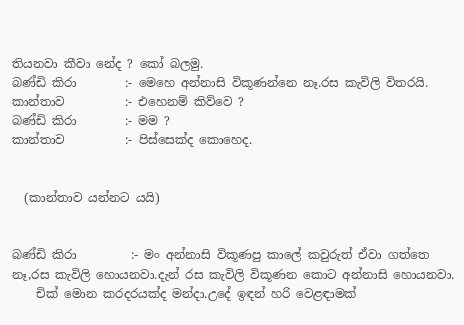තියනවා කීවා නේද ? කෝ බලමු.
බණ්‌ඩි කිරා        :- මෙහෙ අන්නාසි විකූණන්නෙ නෑ.රස කැවිලි විතරයි.
කාන්තාව          :- එහෙනම් කිව්වෙ ?
බණ්‌ඩි කිරා        :- මම ?
කාන්තාව          :- පිස්‌සෙක්‌ද කොහෙද.


  (කාන්තාව යන්නට යයි)


බණ්‌ඩි කිරා         :- මං අන්නාසි විකූණපු කාලේ කවුරුත් ඒවා ගත්තෙ නෑ,රස කැවිලි හොයනවා.දැන් රස කැවිලි විකූණන කොට අන්නාසි හොයනවා.
    චික්‌ මොන කරදරයක්‌ද මන්දා.උදේ ඉඳන් හරි වෙළඳාමක්‌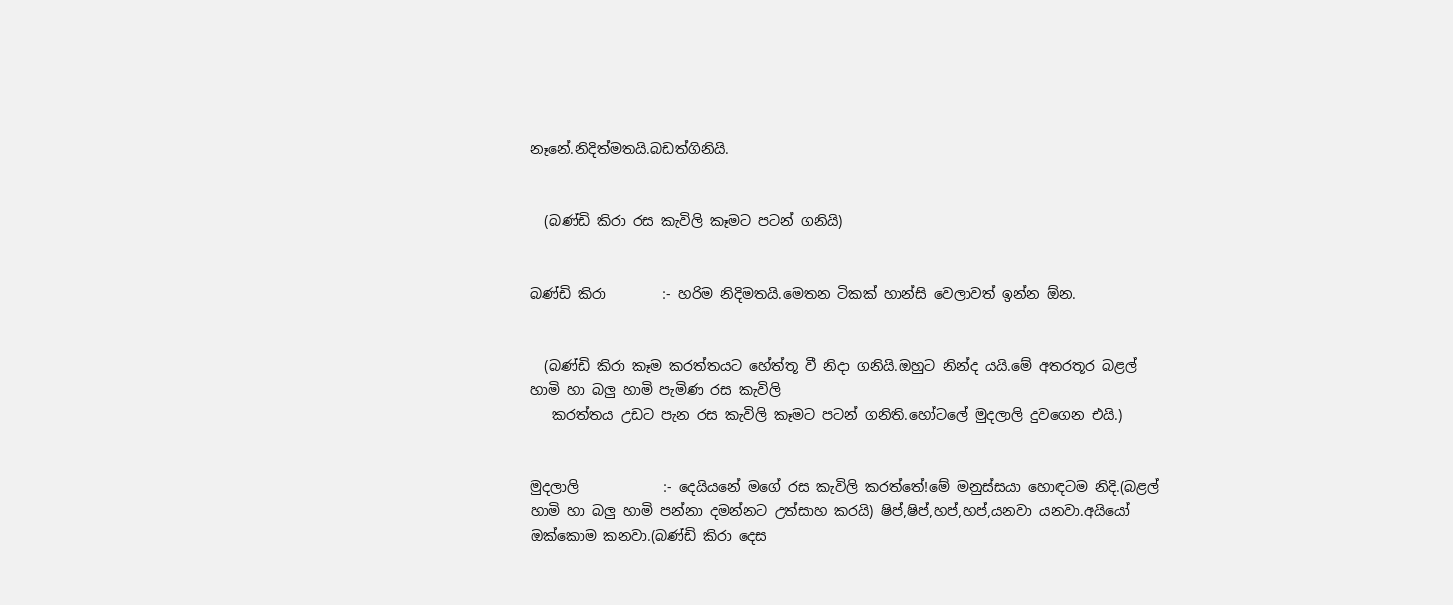නෑනේ.නිදිත්මතයි.බඩත්ගිනියි.


  (බණ්‌ඩි කිරා රස කැවිලි කෑමට පටන් ගනියි)


බණ්‌ඩි කිරා        :- හරිම නිදිමතයි.මෙතන ටිකක්‌ හාන්සි වෙලාවත් ඉන්න ඕන.


  (බණ්‌ඩි කිරා කෑම කරත්තයට හේත්තූ වී නිදා ගනියි.ඔහුට නින්ද යයි.මේ අතරතූර බළල් හාමි හා බලු හාමි පැමිණ රස කැවිලි
   කරත්තය උඩට පැන රස කැවිලි කෑමට පටන් ගනිති.හෝටලේ මුදලාලි දුවගෙන එයි.)


මුදලාලි            :- දෙයියනේ මගේ රස කැවිලි කරත්තේ!මේ මනුස්‌සයා හොඳටම නිදි.(බළල් හාමි හා බලු හාමි පන්නා දමන්නට උත්සාහ කරයි) ෂිප්,ෂිප්,හප්,හප්,යනවා යනවා.අයියෝ ඔක්‌කොම කනවා.(බණ්‌ඩි කිරා දෙස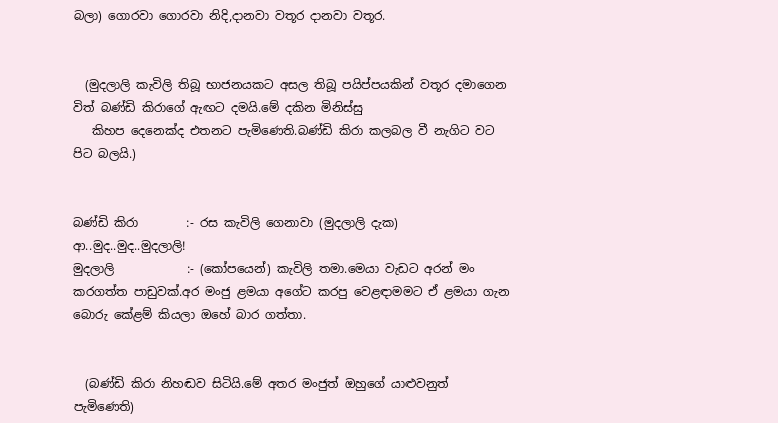බලා) ගොරවා ගොරවා නිදි,දානවා වතූර දානවා වතූර.


  (මුදලාලි කැවිලි තිබූ භාජනයකට අසල තිබූ පයිප්පයකින් වතූර දමාගෙන විත් බණ්‌ඩි කිරාගේ ඇඟට දමයි.මේ දකින මිනිස්‌සු
   කිහප දෙනෙක්‌ද එතනට පැමිණෙති.බණ්‌ඩි කිරා කලබල වී නැගිට වට පිට බලයි.)


බණ්‌ඩි කිරා        :- රස කැවිලි ගෙනාවා (මුදලාලි දැක) ආ..මුද..මුද..මුදලාලි!
මුදලාලි            :- (කෝපයෙන්) කැවිලි තමා.මෙයා වැඩට අරන් මං කරගත්ත පාඩුවක්‌.අර මංජු ළමයා අගේට කරපු වෙළඳාමමට ඒ ළමයා ගැන බොරු කේළම් කියලා ඔහේ බාර ගත්තා.


  (බණ්‌ඩි කිරා නිහඬව සිටියි.මේ අතර මංජුත් ඔහුගේ යාළුවනුත් පැමිණෙති)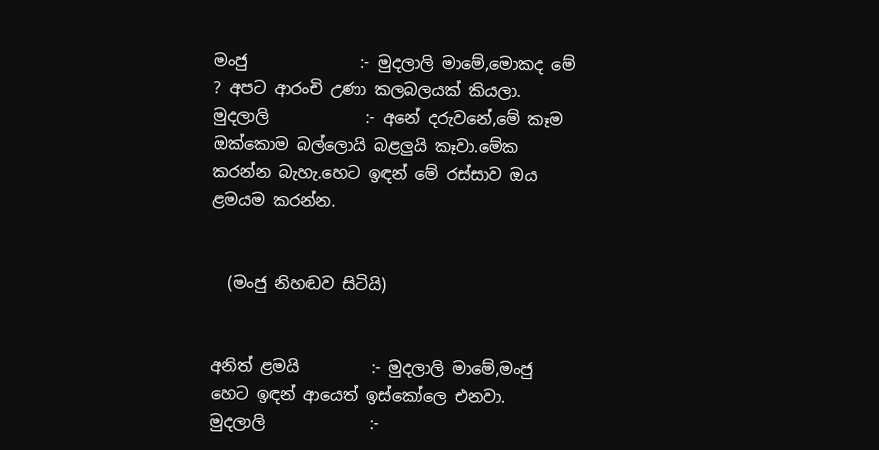මංජු              :- මුදලාලි මාමේ,මොකද මේ ? අපට ආරංචි උණා කලබලයක්‌ කියලා.
මුදලාලි            :- අනේ දරුවනේ,මේ කෑම ඔක්‌කොම බල්ලොයි බළලුයි කෑවා.මේක කරන්න බැහැ.හෙට ඉඳන් මේ රස්‌සාව ඔය ළමයම කරන්න.


  (මංජු නිහඬව සිටියි)


අනිත් ළමයි         :- මුදලාලි මාමේ,මංජු හෙට ඉඳන් ආයෙත් ඉස්‌කෝලෙ එනවා.
මුදලාලි             :-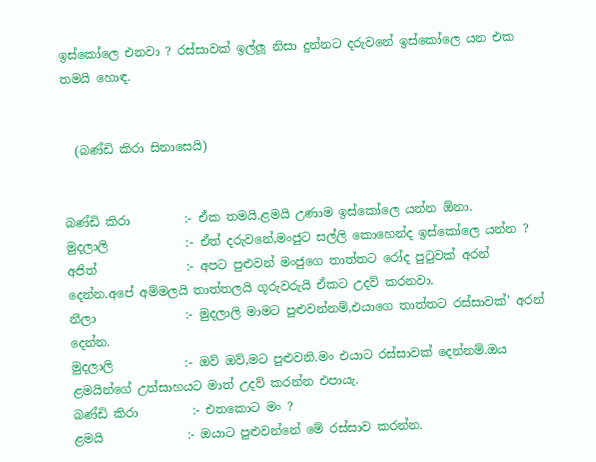ඉස්‌කෝලෙ එනවා ? රස්‌සාවක්‌ ඉල්ලූ නිසා දුන්නට දරුවනේ ඉස්‌කෝලෙ යන එක තමයි හොඳ.


  (බණ්‌ඩි කිරා සිනාසෙයි)


බණ්‌ඩි කිරා         :- ඒක තමයි.ළමයි උණාම ඉස්‌කෝලෙ යන්න ඕනා.
මුදලාලි             :- ඒත් දරුවනේ,මංජුට සල්ලි කොහෙන්ද ඉස්‌කෝලෙ යන්න ?
අජිත්               :- අපට පුළුවන් මංජුගෙ තාත්තට රෝද පුටුවක්‌ අරන් දෙන්න.අපේ අම්මලයි තාත්තලයි ගූරුවරුයි ඒකට උදව් කරනවා.
නීලා               :- මුදලාලි මාමට පුළුවන්නම්,එයාගෙ තාත්තට රස්‌සාවක්‌' අරන් දෙන්න.
මුදලාලි            :- ඔව් ඔව්,මට පුළුවනි.මං එයාට රස්‌සාවක්‌ දෙන්නම්.ඔය ළමයින්ගේ උත්සාහයට මාත් උදව් කරන්න එපායැ.
බණ්‌ඩි කිරා         :- එතකොට මං ?
ළමයි              :- ඔයාට පුළුවන්නේ මේ රස්‌සාව කරන්න.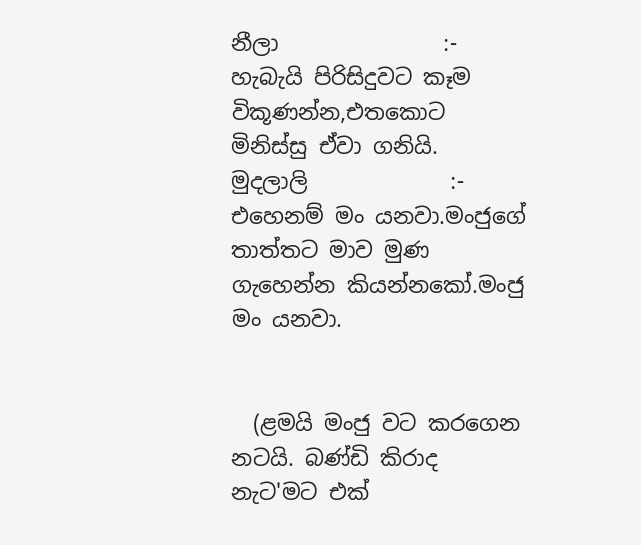නීලා               :- හැබැයි පිරිසිදුවට කෑම විකූණන්න,එතකොට මිනිස්‌සු ඒවා ගනියි.
මුදලාලි             :- එහෙනම් මං යනවා.මංජුගේ තාත්තට මාව මුණ ගැහෙන්න කියන්නකෝ.මංජු මං යනවා.


  (ළමයි මංජු වට කරගෙන නටයි. බණ්‌ඩි කිරාද නැට'මට එක්‌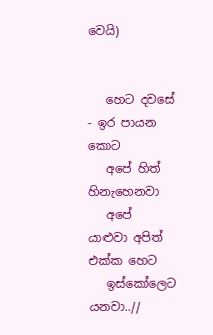වෙයි)


   හෙට දවසේ - ඉර පායන කොට
   අපේ හිත් හිනැහෙනවා
   අපේ යාළුවා අපිත් එක්‌ක හෙට
   ඉස්‌කෝලෙට යනවා..//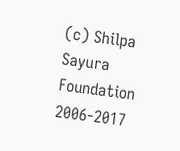(c) Shilpa Sayura Foundation 2006-2017